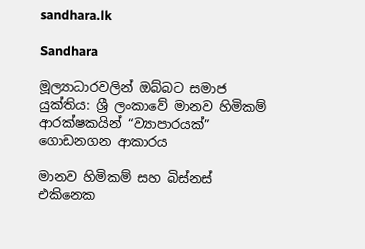sandhara.lk

Sandhara

මූල්‍යාධාරවලින් ඔබ්බට සමාජ යුක්තිය: ශ්‍රී ලංකාවේ මානව හිමිකම් ආරක්ෂකයින් “ව්‍යාපාරයක්” ගොඩනගන ආකාරය

මානව හිමිකම් සහ බිස්නස් එකිනෙක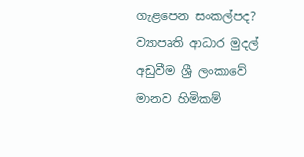ගැළපෙන සංකල්පද? ව්‍යාපෘති ආධාර මුදල් අඩුවීම ශ්‍රී ලංකාවේ මානව හිමිකම්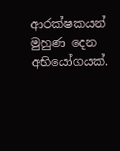ආරක්ෂකයන් මුහුණ දෙන අභියෝගයක්.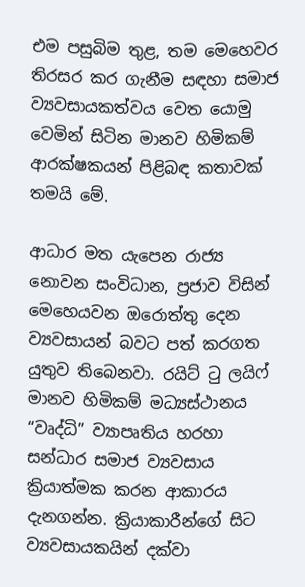එම පසුබිම තුළ, තම මෙහෙවර තිරසර කර ගැනීම සඳහා සමාජ ව්‍යවසායකත්වය වෙත යොමු වෙමින් සිටින මානව හිමිකම් ආරක්ෂකයන් පිළිබඳ කතාවක් තමයි මේ.

ආධාර මත යැපෙන රාජ්‍ය නොවන සංවිධාන, ප්‍රජාව විසින් මෙහෙයවන ඔරොත්තු දෙන ව්‍යවසායන් බවට පත් කරගත යුතුව තිබෙනවා. රයිට් ටු ලයිෆ් මානව හිමිකම් මධ්‍යස්ථානය “වෘද්ධි” ව්‍යාපෘතිය හරහා සන්ධාර සමාජ ව්‍යවසාය ක්‍රියාත්මක කරන ආකාරය දැනගන්න. ක්‍රියාකාරීන්ගේ සිට ව්‍යවසායකයින් දක්වා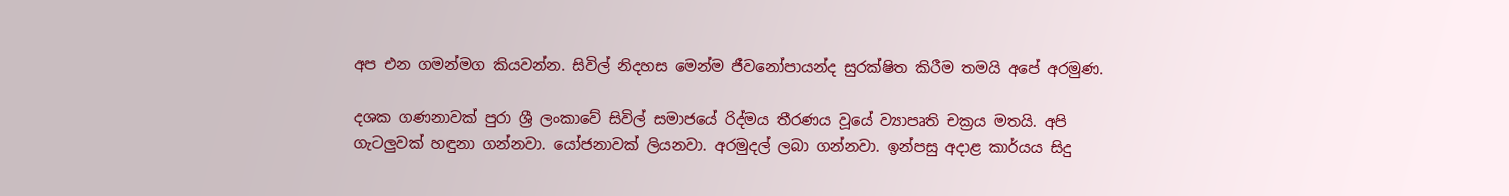අප එන ගමන්මග කියවන්න. සිවිල් නිදහස මෙන්ම ජීවනෝපායන්ද සුරක්ෂිත කිරීම තමයි අපේ අරමුණ.

දශක ගණනාවක් පුරා ශ්‍රී ලංකාවේ සිවිල් සමාජයේ රිද්මය තීරණය වූයේ ව්‍යාපෘති චක්‍රය මතයි. අපි ගැටලුවක් හඳුනා ගන්නවා. යෝජනාවක් ලියනවා. අරමුදල් ලබා ගන්නවා. ඉන්පසු අදාළ කාර්යය සිදු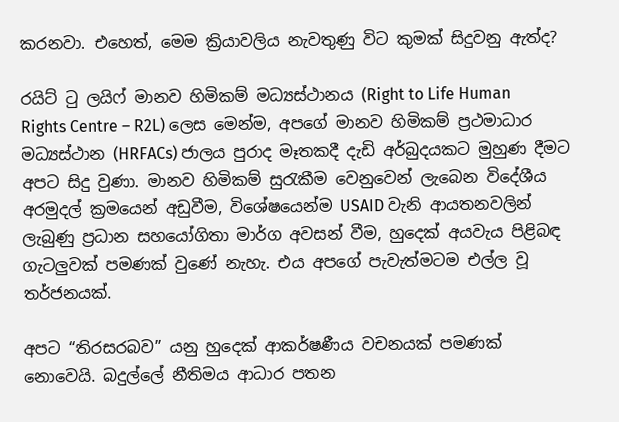කරනවා. එහෙත්, මෙම ක්‍රියාවලිය නැවතුණු විට කුමක් සිදුවනු ඇත්ද?

රයිට් ටු ලයිෆ් මානව හිමිකම් මධ්‍යස්ථානය (Right to Life Human Rights Centre – R2L) ලෙස මෙන්ම, අපගේ මානව හිමිකම් ප්‍රථමාධාර මධ්‍යස්ථාන (HRFACs) ජාලය පුරාද මෑතකදී දැඩි අර්බුදයකට මුහුණ දීමට අපට සිදු වුණා. මානව හිමිකම් සුරැකීම වෙනුවෙන් ලැබෙන විදේශීය අරමුදල් ක්‍රමයෙන් අඩුවීම, විශේෂයෙන්ම USAID වැනි ආයතනවලින් ලැබුණු ප්‍රධාන සහයෝගිතා මාර්ග අවසන් වීම, හුදෙක් අයවැය පිළිබඳ ගැටලුවක් පමණක් වුණේ නැහැ. එය අපගේ පැවැත්මටම එල්ල වූ තර්ජනයක්.

අපට “තිරසරබව” යනු හුදෙක් ආකර්ෂණීය වචනයක් පමණක් නොවෙයි. බදුල්ලේ නීතිමය ආධාර පතන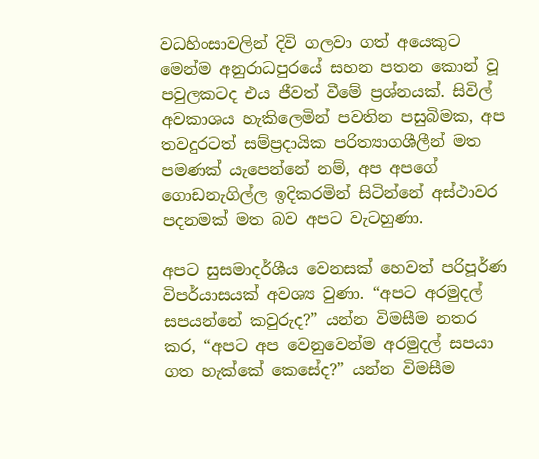වධහිංසාවලින් දිවි ගලවා ගත් අයෙකුට මෙන්ම අනුරාධපුරයේ සහන පතන කොන් වූ පවුලකටද එය ජීවත් වීමේ ප්‍රශ්නයක්. සිවිල් අවකාශය හැකිලෙමින් පවතින පසුබිමක, අප තවදුරටත් සම්ප්‍රදායික පරිත්‍යාගශීලීන් මත පමණක් යැපෙන්නේ නම්, අප අපගේ ගොඩනැගිල්ල ඉදිකරමින් සිටින්නේ අස්ථාවර පදනමක් මත බව අපට වැටහුණා.

අපට සුසමාදර්ශීය වෙනසක් හෙවත් පරිපූර්ණ විපර්යාසයක් අවශ්‍ය වුණා. “අපට අරමුදල් සපයන්නේ කවුරුද?” යන්න විමසීම නතර කර, “අපට අප වෙනුවෙන්ම අරමුදල් සපයා ගත හැක්කේ කෙසේද?” යන්න විමසීම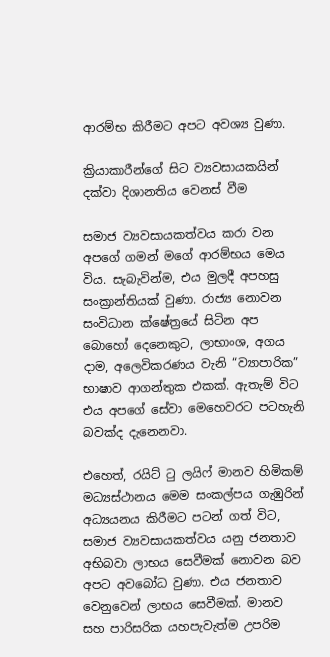ආරම්භ කිරීමට අපට අවශ්‍ය වුණා.

ක්‍රියාකාරීන්ගේ සිට ව්‍යවසායකයින් දක්වා දිශානතිය වෙනස් වීම

සමාජ ව්‍යවසායකත්වය කරා වන අපගේ ගමන් මගේ ආරම්භය මෙය විය. සැබැවින්ම, එය මුලදී අපහසු සංක්‍රාන්තියක් වුණා. රාජ්‍ය නොවන සංවිධාන ක්ෂේත්‍රයේ සිටින අප බොහෝ දෙනෙකුට, ලාභාංශ, අගය දාම, අලෙවිකරණය වැනි “ව්‍යාපාරික” භාෂාව ආගන්තුක එකක්. ඇතැම් විට එය අපගේ සේවා මෙහෙවරට පටහැනි බවක්ද දැනෙනවා.

එහෙත්, රයිට් ටු ලයිෆ් මානව හිමිකම් මධ්‍යස්ථානය මෙම සංකල්පය ගැඹුරින් අධ්‍යයනය කිරීමට පටන් ගත් විට, සමාජ ව්‍යවසායකත්වය යනු ජනතාව අභිබවා ලාභය සෙවීමක් නොවන බව අපට අවබෝධ වුණා. එය ජනතාව වෙනුවෙන් ලාභය සෙවීමක්. මානව සහ පාරිසරික යහපැවැත්ම උපරිම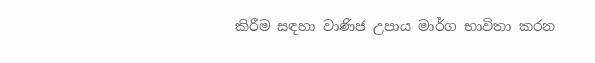කිරීම සඳහා වාණිජ උපාය මාර්ග භාවිතා කරන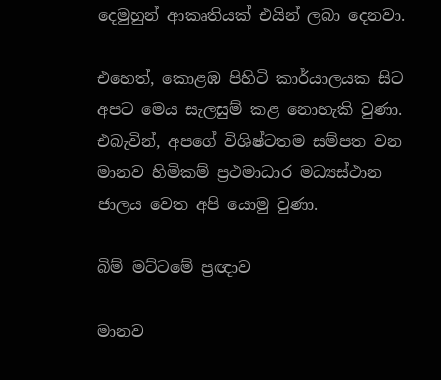දෙමුහුන් ආකෘතියක් එයින් ලබා දෙනවා.

එහෙත්, කොළඹ පිහිටි කාර්යාලයක සිට අපට මෙය සැලසුම් කළ නොහැකි වුණා. එබැවින්, අපගේ විශිෂ්ටතම සම්පත වන මානව හිමිකම් ප්‍රථමාධාර මධ්‍යස්ථාන ජාලය වෙත අපි යොමු වුණා.

බිම් මට්ටමේ ප්‍රඥාව

මානව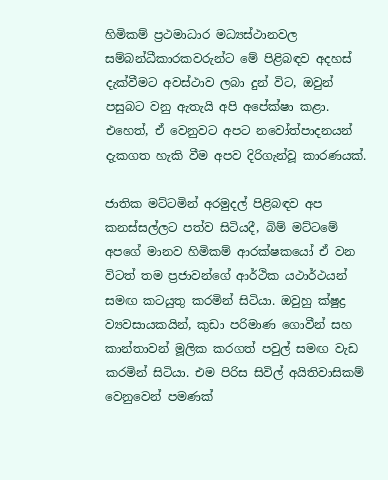හිමිකම් ප්‍රථමාධාර මධ්‍යස්ථානවල සම්බන්ධීකාරකවරුන්ට මේ පිළිබඳව අදහස් දැක්වීමට අවස්ථාව ලබා දුන් විට, ඔවුන් පසුබට වනු ඇතැයි අපි අපේක්ෂා කළා. එහෙත්, ඒ වෙනුවට අපට නවෝත්පාදනයන් දැකගත හැකි වීම අපව දිරිගැන්වූ කාරණයක්.

ජාතික මට්ටමින් අරමුදල් පිළිබඳව අප කනස්සල්ලට පත්ව සිටියදී, බිම් මට්ටමේ අපගේ මානව හිමිකම් ආරක්ෂකයෝ ඒ වන විටත් තම ප්‍රජාවන්ගේ ආර්ථික යථාර්ථයන් සමඟ කටයුතු කරමින් සිටියා. ඔවුහු ක්ෂුද්‍ර ව්‍යවසායකයින්, කුඩා පරිමාණ ගොවීන් සහ කාන්තාවන් මූලික කරගත් පවුල් සමඟ වැඩ කරමින් සිටියා. එම පිරිස සිවිල් අයිතිවාසිකම් වෙනුවෙන් පමණක්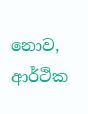නොව, ආර්ථික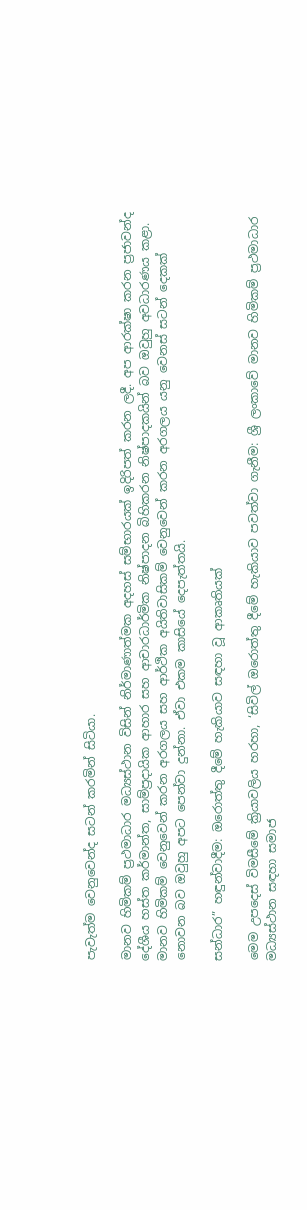පැවැත්ම වෙනුවෙන්ද සටන් කරමින් සිටියා.

මානව හිමිකම් ප්‍රථමාධාර මධ්‍යස්ථාන විසින් නිර්මාණාත්මක අදහස් සම්භාරයක් ඉදිරිපත් කරන ලදී. අප ආරක්ෂා කරන ප්‍රජාවන්ද දේශීය හස්ත කර්මාන්ත, සාම්ප්‍රදායික ආහාර සහ ආචාරධාර්මික නිෂ්පාදන බිහිකරන නිෂ්පාදකයින් බව ඔවුහු අවධාරණය කළා. මානව හිමිකම් වෙනුවෙන් කරන අරගලය සහ ආර්ථික අයිතිවාසිකම් වෙනුවෙන් කරන අරගලය යනු වෙනස් සටන් දෙකක් නොවන බව ඔවුහු අපට පෙන්වා දුන්නා. ඒවා එකම කාසියේ දෙපැත්තයි.

සන්ධාර” හඳුන්වාදීම: ඔරොත්තු දීමේ හැකියාව සඳහා වූ ආකෘතියක්

මෙම උපදෙස් විමසීමේ ක්‍රියාවලිය හරහා, ‘සිවිල් ඔරොත්තු දීමේ හැකියාව පවත්වා ගැනීම: ශ්‍රී ලංකාවේ මානව හිමිකම් ප්‍රථමාධාර මධ්‍යස්ථාන සඳහා සමාජ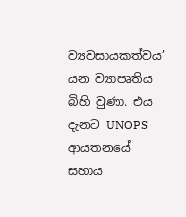ව්‍යවසායකත්වය’ යන ව්‍යාපෘතිය බිහි වුණා. එය දැනට UNOPS ආයතනයේ සහාය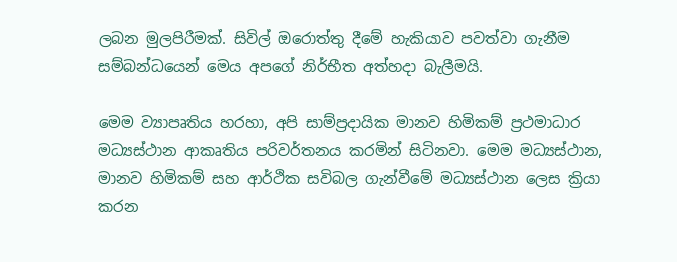ලබන මුලපිරීමක්. සිවිල් ඔරොත්තු දීමේ හැකියාව පවත්වා ගැනීම සම්බන්ධයෙන් මෙය අපගේ නිර්භීත අත්හදා බැලීමයි.

මෙම ව්‍යාපෘතිය හරහා, අපි සාම්ප්‍රදායික මානව හිමිකම් ප්‍රථමාධාර මධ්‍යස්ථාන ආකෘතිය පරිවර්තනය කරමින් සිටිනවා. මෙම මධ්‍යස්ථාන, මානව හිමිකම් සහ ආර්ථික සවිබල ගැන්වීමේ මධ්‍යස්ථාන ලෙස ක්‍රියා කරන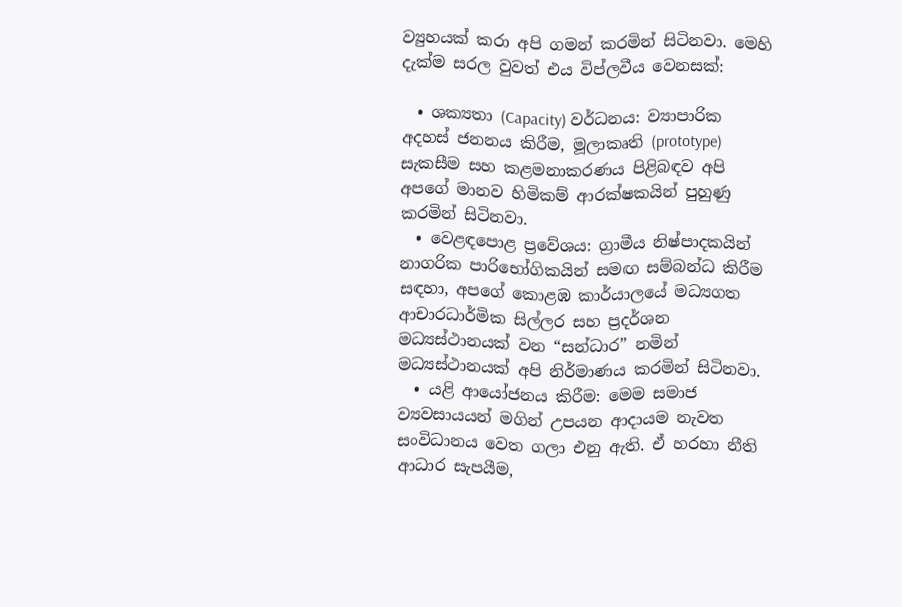ව්‍යුහයක් කරා අපි ගමන් කරමින් සිටිනවා. මෙහි දැක්ම සරල වුවත් එය විප්ලවීය වෙනසක්:

  • ශක්‍යතා (Capacity) වර්ධනය: ව්‍යාපාරික අදහස් ජනනය කිරීම, මූලාකෘති (prototype) සැකසීම සහ කළමනාකරණය පිළිබඳව අපි අපගේ මානව හිමිකම් ආරක්ෂකයින් පුහුණු කරමින් සිටිනවා.
  • වෙළඳපොළ ප්‍රවේශය: ග්‍රාමීය නිෂ්පාදකයින් නාගරික පාරිභෝගිකයින් සමඟ සම්බන්ධ කිරීම සඳහා, අපගේ කොළඹ කාර්යාලයේ මධ්‍යගත ආචාරධාර්මික සිල්ලර සහ ප්‍රදර්ශන මධ්‍යස්ථානයක් වන “සන්ධාර” නමින් මධ්‍යස්ථානයක් අපි නිර්මාණය කරමින් සිටිනවා.
  • යළි ආයෝජනය කිරීම: මෙම සමාජ ව්‍යවසායයන් මගින් උපයන ආදායම නැවත සංවිධානය වෙත ගලා එනු ඇති. ඒ හරහා නීති ආධාර සැපයීම,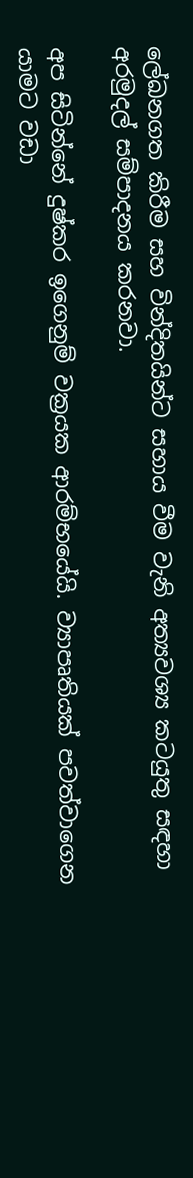ලේඛනගත කිරීම සහ වින්දිතයින්ට සහාය වීම වැනි අත්‍යවශ්‍ය කටයුතු සඳහා අරමුදල් සම්පාදනය කරනවා.

අප සිටින්නේ දුෂ්කර ඉගෙනුම් වක්‍රයක ආරම්භයේයි. ව්‍යාපෘතියක් පවත්වාගෙන යාමට වඩා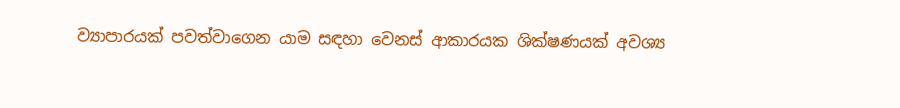ව්‍යාපාරයක් පවත්වාගෙන යාම සඳහා වෙනස් ආකාරයක ශික්ෂණයක් අවශ්‍ය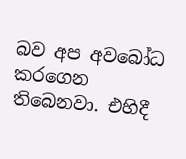බව අප අවබෝධ කරගෙන තිබෙනවා. එහිදී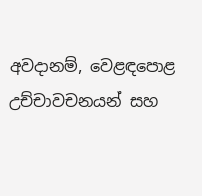අවදානම්, වෙළඳපොළ උච්චාවචනයන් සහ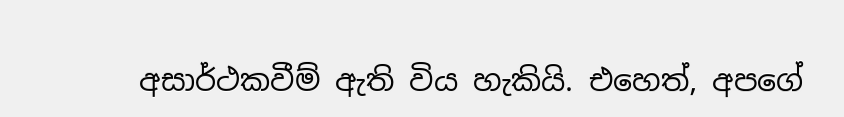අසාර්ථකවීම් ඇති විය හැකියි. එහෙත්, අපගේ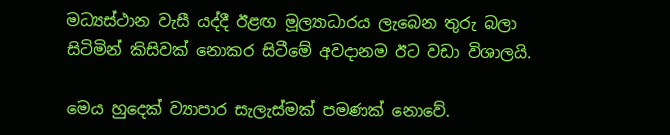මධ්‍යස්ථාන වැසී යද්දී ඊළඟ මූල්‍යාධාරය ලැබෙන තුරු බලා සිටිමින් කිසිවක් නොකර සිටීමේ අවදානම ඊට වඩා විශාලයි.

මෙය හුදෙක් ව්‍යාපාර සැලැස්මක් පමණක් නොවේ.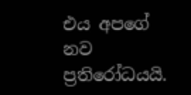එය අපගේ නව ප්‍රතිරෝධයයි.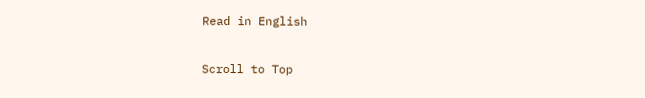Read in English

Scroll to Top